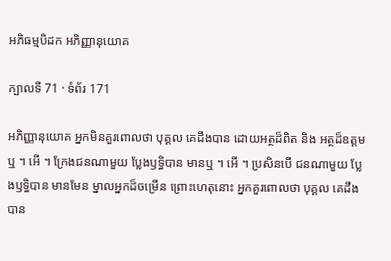អភិធម្មបិដក អភិញ្ញានុយោគ

ក្បាលទី 71 · ទំព័រ 171

អភិញ្ញានុយោគ អ្នកមិនគួរពោលថា បុគ្គល គេដឹងបាន ដោយអត្ថដ៏ពិត និង អត្ថដ៏ឧត្តមឬ ។ អើ ។ ក្រែងជនណាមួយ ប្លែងឫទ្ធិបាន មានឬ ។ អើ ។ ប្រសិនបើ ជនណាមួយ ប្លែងឫទ្ធិបាន មានមែន ម្នាលអ្នកដ៏ចម្រើន ព្រោះហេតុនោះ អ្នកគួរពោលថា បុគ្គល គេដឹងបាន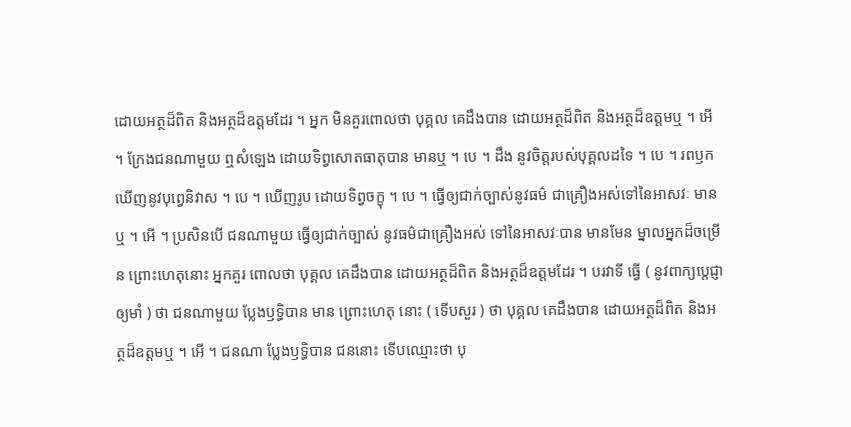ដោយអត្ថដ៏ពិត និងអត្ថដ៏ឧត្តមដែរ ។ អ្នក មិនគួរពោលថា បុគ្គល គេដឹងបាន ដោយអត្ថដ៏ពិត និងអត្ថដ៏ឧត្តមឬ ។ អើ ។ ក្រែងជនណាមួយ ឮសំឡេង ដោយទិព្វសោតធាតុបាន មានឬ ។ បេ ។ ដឹង នូវចិត្តរបស់បុគ្គលដទៃ ។ បេ ។ រពឫកឃើញនូវបុព្វេនិវាស ។ បេ ។ ឃើញរូប ដោយទិព្វចក្ខុ ។ បេ ។ ធ្វើឲ្យជាក់ច្បាស់នូវធម៌ ជាគ្រឿងអស់ទៅនៃអាសវៈ មានឬ ។ អើ ។ ប្រសិនបើ ជនណាមួយ ធ្វើឲ្យជាក់ច្បាស់ នូវធម៌ជាគ្រឿងអស់ ទៅនៃអាសវៈបាន មានមែន ម្នាលអ្នកដ៏ចម្រើន ព្រោះហេតុនោះ អ្នកគួរ ពោលថា បុគ្គល គេដឹងបាន ដោយអត្ថដ៏ពិត និងអត្ថដ៏ឧត្តមដែរ ។ បរវាទី ធ្វើ ( នូវពាក្យប្តេជ្ញាឲ្យមាំ ) ថា ជនណាមួយ ប្លែងឫទ្ធិបាន មាន ព្រោះហេតុ នោះ ( ទើបសួរ ) ថា បុគ្គល គេដឹងបាន ដោយអត្ថដ៏ពិត និងអត្ថដ៏ឧត្តមឬ ។ អើ ។ ជនណា ប្លែងឫទ្ធិបាន ជននោះ ទើបឈ្មោះថា បុ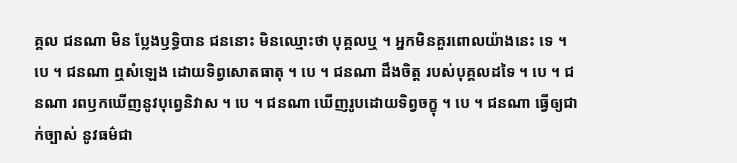គ្គល ជនណា មិន ប្លែងឫទ្ធិបាន ជននោះ មិនឈ្មោះថា បុគ្គលឬ ។ អ្នកមិនគួរពោលយ៉ាងនេះ ទេ ។ បេ ។ ជនណា ឮសំឡេង ដោយទិព្វសោតធាតុ ។ បេ ។ ជនណា ដឹងចិត្ត របស់បុគ្គលដទៃ ។ បេ ។ ជនណា រពឫកឃើញនូវបុព្វេនិវាស ។ បេ ។ ជនណា ឃើញរូបដោយទិព្វចក្ខុ ។ បេ ។ ជនណា ធ្វើឲ្យជាក់ច្បាស់ នូវធម៌ជា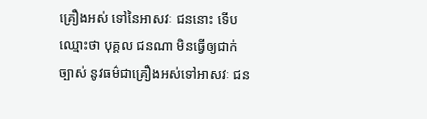គ្រឿងអស់ ទៅនៃអាសវៈ ជននោះ ទើបឈ្មោះថា បុគ្គល ជនណា មិនធ្វើឲ្យជាក់ច្បាស់ នូវធម៌ជាគ្រឿងអស់ទៅអាសវៈ ជន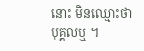នោះ មិនឈ្មោះថា បុគ្គលឬ ។